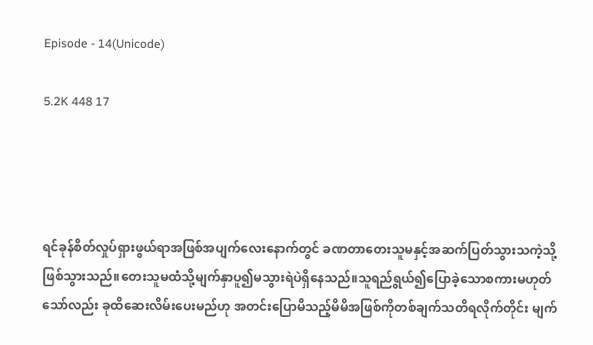Episode - 14(Unicode)

5.2K 448 17




ရင်ခုန်စိတ်လှုပ်ရှားဖွယ်ရာအဖြစ်အပျက်လေးနောက်တွင် ခဏတာတေးသူမနှင့်အဆက်ပြတ်သွားသကဲ့သို့ဖြစ်သွားသည်။တေးသူမထံသို့မျက်နှာပူ၍မသွားရဲပဲရှိနေသည်။သူရည်ရွယ်၍ပြောခဲ့သောစကားမဟုတ်သော်လည်း ခုထိဆေးလိမ်းပေးမည်ဟု အတင်းပြောမိသည့်မိမိအဖြစ်ကိုတစ်ချက်သတိရလိုက်တိုင်း မျက်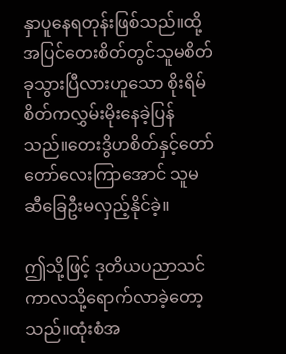နှာပူနေရတုန်းဖြစ်သည်။ထို့အပြင်တေးစိတ်တွင်သူမစိတ်ခုသွားပြီလားဟူသော စိုးရိမ်စိတ်ကလွှမ်းမိုးနေခဲ့ပြန်သည်။တေးဒွိဟစိတ်နှင့်တော်တော်လေးကြာအောင် သူမဆီခြေဦးမလှည့်နိုင်ခဲ့။

ဤသို့ဖြင့် ဒုတိယပညာသင်ကာလသို့ရောက်လာခဲ့တော့သည်။ထုံးစံအ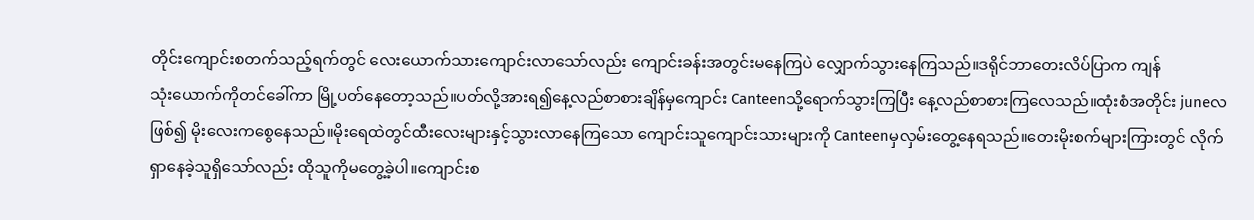တိုင်းကျောင်းစတက်သည့်ရက်တွင် လေး‌ယောက်သားကျောင်းလာသော်လည်း ကျောင်းခန်းအတွင်းမနေကြပဲ လျှောက်သွားနေကြသည်။ဒရိုင်ဘာတေးလိပ်ပြာက ကျန်သုံး‌ယောက်ကိုတင်ခေါ်ကာ မြို့ပတ်နေတော့သည်။ပတ်လို့အားရ၍နေ့လည်စာစားချိန်မှကျောင်း Canteenသို့ရောက်သွားကြပြီး နေ့လည်စာစားကြလေသည်။ထုံးစံအတိုင်း juneလဖြစ်၍ မိုးလေးကစွေနေသည်။မိုးရေထဲတွင်ထီးလေးများနှင့်သွားလာနေကြသော ကျောင်းသူကျောင်းသားများကို Canteenမှလှမ်းတွေ့နေရသည်။တေးမိုးစက်များကြားတွင် လိုက်ရှာနေခဲ့သူရှိသော်လည်း ထိုသူကိုမတွေ့ခဲ့ပါ။ကျောင်းစ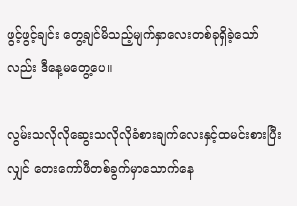ဖွင့်ဖွင့်ချင်း တွေ့ချင်မိသည့်မျက်နှာလေးတစ်ခုရှိခဲ့သော်လည်း ဒီနေ့မတွေ့ပေ။

လွမ်းသလိုလိုဆွေးသလိုလိုခံစားချက်လေးနှင့်ထမင်းစားပြီးလျှင် တေးကော်ဖီတစ်ခွက်မှာသောက်နေ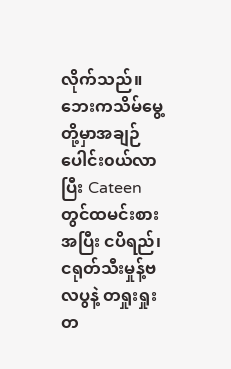လိုက်သည်။ဘေးကသိမ်မွေ့တို့မှာအချဉ်ပေါင်း၀ယ်လာပြီး Cateenတွင်ထမင်းစားအပြီး ငပိရည်၊ငရုတ်သီးမှုန့်ဗလပွနဲ့ တရှုးရှုးတ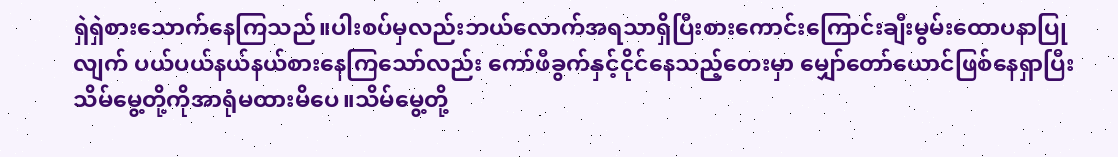ရှဲရှဲစားသောက်နေကြသည်။ပါးစပ်မှလည်းဘယ်လောက်အရသာရှိပြီးစားကောင်းကြောင်းချီးမွမ်းထောပနာပြုလျက် ပယ်ပယ်နယ်နယ်စားနေကြသော်လည်း ကော်ဖီခွက်နှင့်ငိုင်နေသည့်တေးမှာ မျှော်တော်ယောင်ဖြစ်နေရှာပြီး သိမ်မွေ့တို့ကိုအာရုံမထားမိပေ။သိမ်မွေ့တို့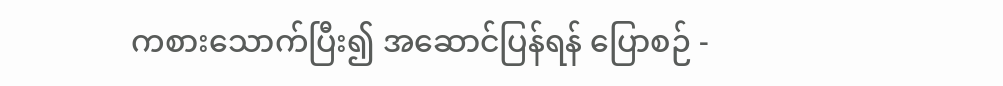ကစားသောက်ပြီး၍ အဆောင်ပြန်ရန် ပြောစဉ် -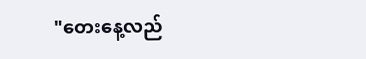"တေးနေ့လည်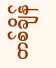တစ်ချိန်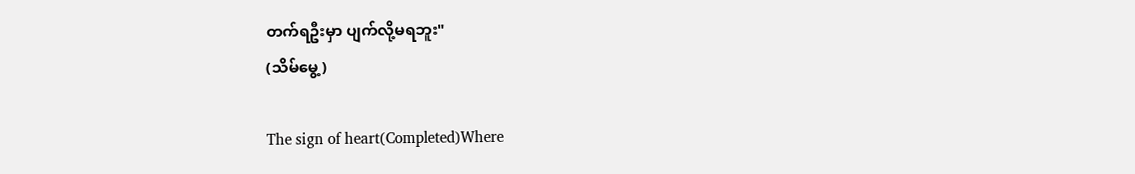တက်ရဦးမှာ ပျက်လို့မရဘူး"
(သိမ်မွေ့)

The sign of heart(Completed)Where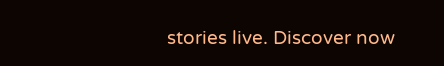stories live. Discover now